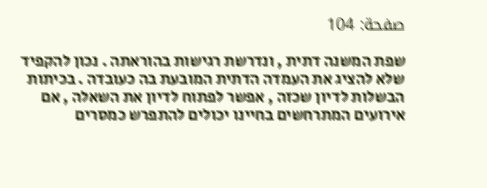صفحة: 104

שפת המשנה דתית , ונדרשת רגישות בהוראתה . נכון להקפיד שלא להציג את העמדה הדתית המובעת בה כעובדה . בכיתות הבשלות לדיון שכזה , אפשר לפתוח לדיון את השאלה , אם אירועים המתרחשים בחיינו יכולים להתפרש כמסרים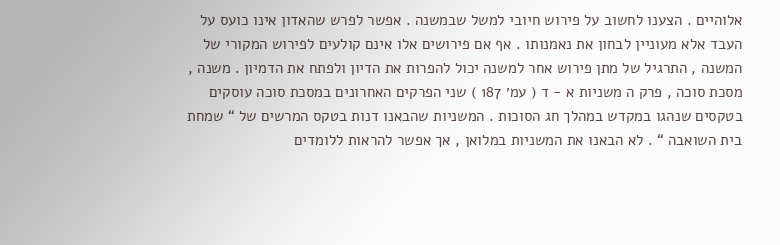אלוהיים . הצענו לחשוב על פירוש חיובי למשל שבמשנה . אפשר לפרש שהאדון אינו כועס על העבד אלא מעוניין לבחון את נאמנותו . אף אם פירושים אלו אינם קולעים לפירוש המקורי של המשנה , התרגיל של מתן פירוש אחר למשנה יכול להפרות את הדיון ולפתח את הדמיון . משנה , מסכת סוכה , פרק ה משניות א - ד ( עמ׳ 187 ) שני הפרקים האחרונים במסכת סוכה עוסקים בטקסים שנהגו במקדש במהלך חג הסוכות . המשניות שהבאנו דנות בטקס המרשים של “ שמחת בית השואבה “ . לא הבאנו את המשניות במלואן , אך אפשר להראות ללומדים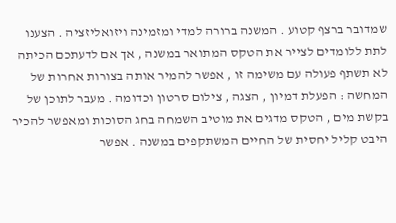שמדובר ברצף קטוע . המשנה ברורה למדי ומזמינה ויזואליזציה . הצענו לתת ללומדים לצייר את הטקס המתואר במשנה , אך אם לדעתכם הכיתה לא תשתף פעולה עם משימה זו , אפשר להמיר אותה בצורות אחרות של המחשה : הפעלת דמיון , הצגה , צילום סרטון וכדומה . מעבר לתוכן של בקשת מים , הטקס מדגים את מוטיב השמחה בחג הסוכות ומאפשר להכיר היבט קליל יחסית של החיים המשתקפים במשנה . אפשר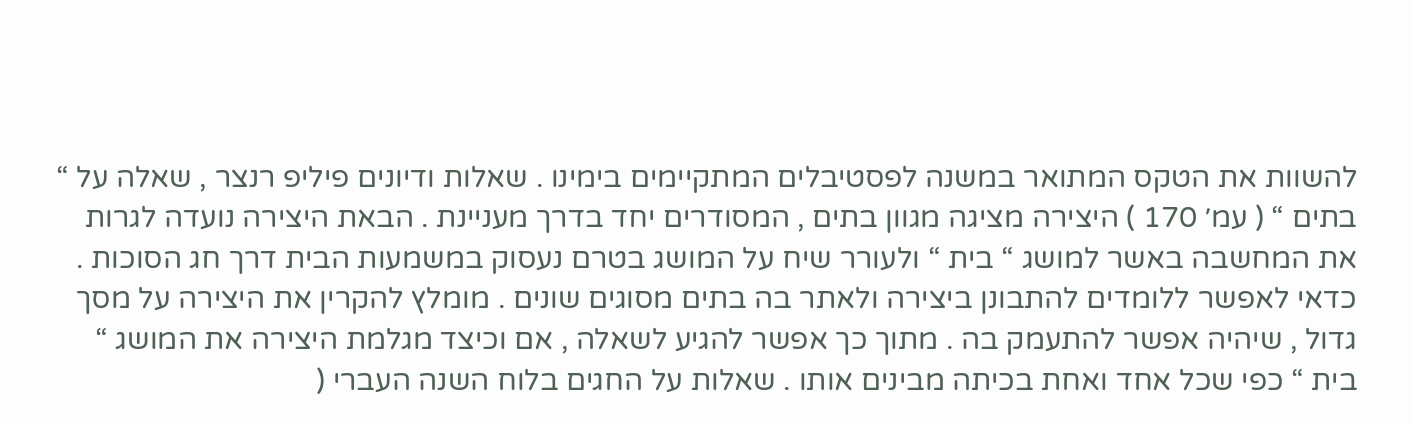להשוות את הטקס המתואר במשנה לפסטיבלים המתקיימים בימינו . שאלות ודיונים פיליפ רנצר , שאלה על “ בתים “ ( עמ׳ 170 ) היצירה מציגה מגוון בתים , המסודרים יחד בדרך מעניינת . הבאת היצירה נועדה לגרות את המחשבה באשר למושג “ בית “ ולעורר שיח על המושג בטרם נעסוק במשמעות הבית דרך חג הסוכות . כדאי לאפשר ללומדים להתבונן ביצירה ולאתר בה בתים מסוגים שונים . מומלץ להקרין את היצירה על מסך גדול , שיהיה אפשר להתעמק בה . מתוך כך אפשר להגיע לשאלה , אם וכיצד מגלמת היצירה את המושג “ בית “ כפי שכל אחד ואחת בכיתה מבינים אותו . שאלות על החגים בלוח השנה העברי (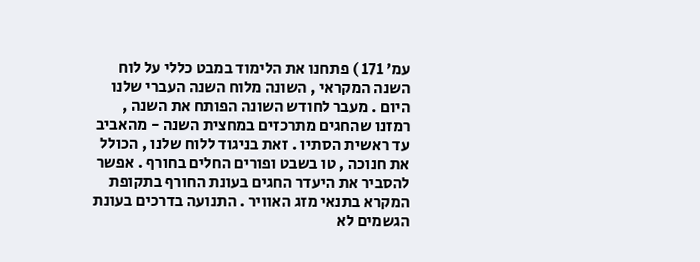עמ׳ 171 ) פתחנו את הלימוד במבט כללי על לוח השנה המקראי , השונה מלוח השנה העברי שלנו היום . מעבר לחודש השונה הפותח את השנה , רמזנו שהחגים מתרכזים במחצית השנה - מהאביב עד ראשית הסתיו . זאת בניגוד ללוח שלנו , הכולל את חנוכה , טו בשבט ופורים החלים בחורף . אפשר להסביר את היעדר החגים בעונת החורף בתקופת המקרא בתנאי מזג האוויר . התנועה בדרכים בעונת הגשמים לא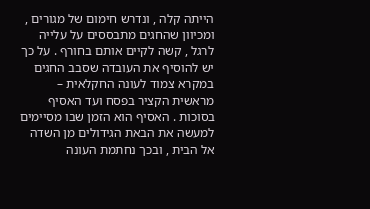הייתה קלה , ונדרש חימום של מגורים , ומכיוון שהחגים מתבססים על עלייה לרגל , קשה לקיים אותם בחורף . על כך יש להוסיף את העובדה שסבב החגים במקרא צמוד לעונה החקלאית – מראשית הקציר בפסח ועד האסיף בסוכות . האסיף הוא הזמן שבו מסיימים למעשה את הבאת הגידולים מן השדה אל הבית , ובכך נחתמת העונה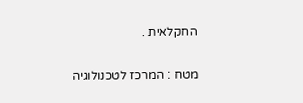החקלאית .

מטח : המרכז לטכנולוגיה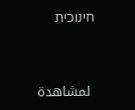חינוכית


 لمشاهدة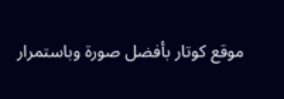موقع كوتار بأفضل صورة وباستمرار